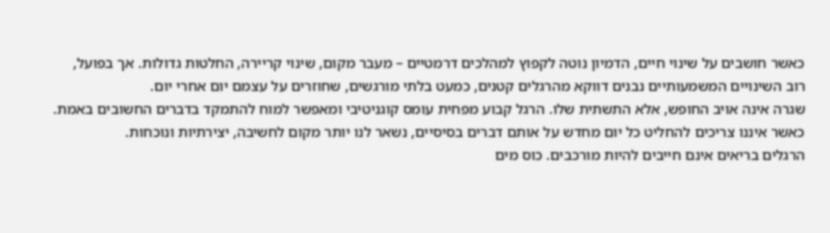כאשר חושבים על שינוי חיים, הדמיון נוטה לקפוץ למהלכים דרמטיים – מעבר מקום, שינוי קריירה, החלטות גדולות. אך בפועל, רוב השינויים המשמעותיים נבנים דווקא מהרגלים קטנים, כמעט בלתי מורגשים, שחוזרים על עצמם יום אחרי יום.
שגרה אינה אויב החופש, אלא התשתית שלו. הרגל קבוע מפחית עומס קוגניטיבי ומאפשר למוח להתמקד בדברים החשובים באמת. כאשר איננו צריכים להחליט כל יום מחדש על אותם דברים בסיסיים, נשאר לנו יותר מקום לחשיבה, יצירתיות ונוכחות.
הרגלים בריאים אינם חייבים להיות מורכבים. כוס מים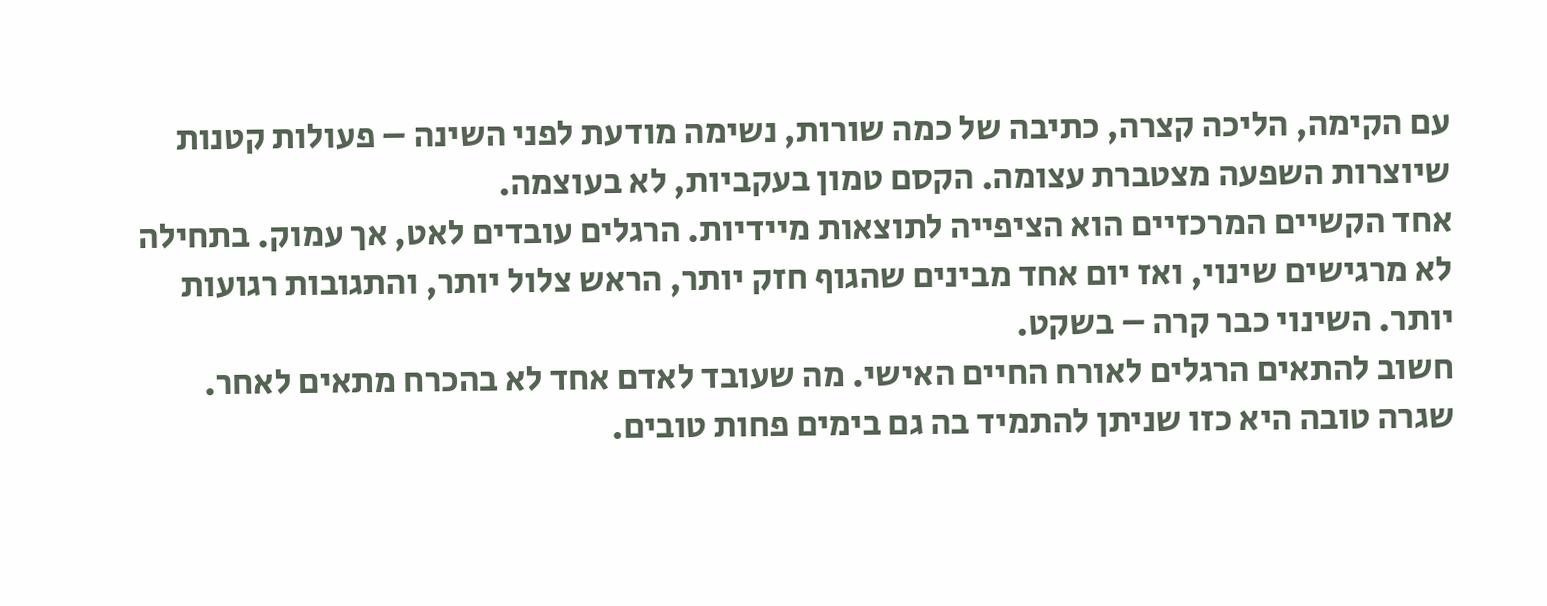עם הקימה, הליכה קצרה, כתיבה של כמה שורות, נשימה מודעת לפני השינה – פעולות קטנות שיוצרות השפעה מצטברת עצומה. הקסם טמון בעקביות, לא בעוצמה.
אחד הקשיים המרכזיים הוא הציפייה לתוצאות מיידיות. הרגלים עובדים לאט, אך עמוק. בתחילה לא מרגישים שינוי, ואז יום אחד מבינים שהגוף חזק יותר, הראש צלול יותר, והתגובות רגועות יותר. השינוי כבר קרה – בשקט.
חשוב להתאים הרגלים לאורח החיים האישי. מה שעובד לאדם אחד לא בהכרח מתאים לאחר. שגרה טובה היא כזו שניתן להתמיד בה גם בימים פחות טובים.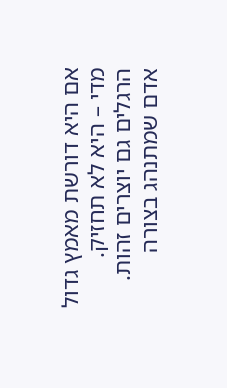אם היא דורשת מאמץ גדול מדי – היא לא תחזיק.
הרגלים גם יוצרים זהות. אדם שמתנהג בצורה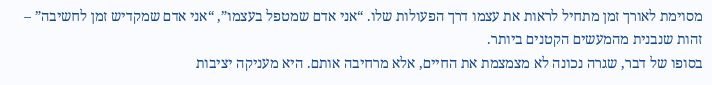מסוימת לאורך זמן מתחיל לראות את עצמו דרך הפעולות שלו. “אני אדם שמטפל בעצמו”, “אני אדם שמקדיש זמן לחשיבה” – זהות שנבנית מהמעשים הקטנים ביותר.
בסופו של דבר, שגרה נכונה לא מצמצמת את החיים, אלא מרחיבה אותם. היא מעניקה יציבות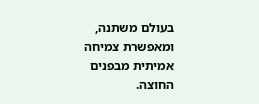בעולם משתנה, ומאפשרת צמיחה אמיתית מבפנים החוצה.